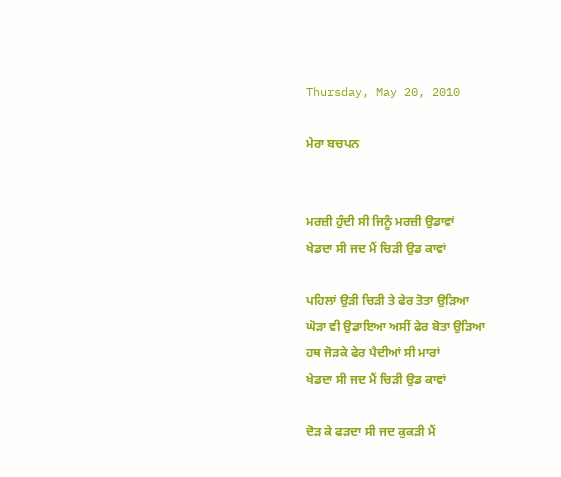Thursday, May 20, 2010

ਮੇਰਾ ਬਚਪਨ


ਮਰਜ਼ੀ ਹੁੰਦੀ ਸੀ ਜਿਨੂੰ ਮਰਜ਼ੀ ਉਡਾਵਾਂ
ਖੇਡਦਾ ਸੀ ਜਦ ਮੈਂ ਚਿੜੀ ਉਡ ਕਾਵਾਂ

ਪਹਿਲਾਂ ਉੜੀ ਚਿੜੀ ਤੇ ਫੇਰ ਤੋਤਾ ਉੜਿਆ
ਘੋੜਾ ਵੀ ਉਡਾਇਆ ਅਸੀਂ ਫੇਰ ਬੋਤਾ ਉੜਿਆ
ਹਥ ਜੋੜਕੇ ਫੇਰ ਪੈਦੀਆਂ ਸੀ ਮਾਰਾਂ
ਖੇਡਦਾ ਸੀ ਜਦ ਮੈਂ ਚਿੜੀ ਉਡ ਕਾਵਾਂ

ਦੋੜ ਕੇ ਫੜਦਾ ਸੀ ਜਦ ਕੁਕੜੀ ਮੈਂ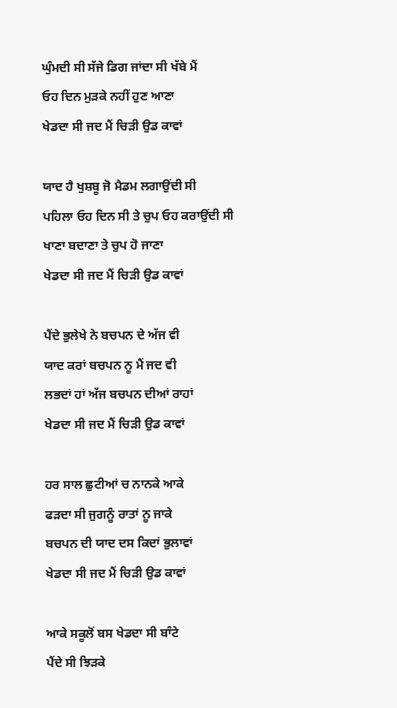ਘੁੰਮਦੀ ਸੀ ਸੱਜੇ ਡਿਗ ਜਾਂਦਾ ਸੀ ਖੱਬੇ ਮੈਂ
ਓਹ ਦਿਨ ਮੁੜਕੇ ਨਹੀਂ ਹੁਣ ਆਣਾ
ਖੇਡਦਾ ਸੀ ਜਦ ਮੈਂ ਚਿੜੀ ਉਡ ਕਾਵਾਂ

ਯਾਦ ਹੈ ਖੁਸ਼ਬੂ ਜੋ ਮੈਡਮ ਲਗਾਉਂਦੀ ਸੀ
ਪਹਿਲਾ ਓਹ ਦਿਨ ਸੀ ਤੇ ਚੁਪ ਓਹ ਕਰਾਉਂਦੀ ਸੀ
ਖਾਣਾ ਬਦਾਣਾ ਤੇ ਚੁਪ ਹੋ ਜਾਣਾ
ਖੇਡਦਾ ਸੀ ਜਦ ਮੈਂ ਚਿੜੀ ਉਡ ਕਾਵਾਂ

ਪੈਂਦੇ ਭੁਲੇਖੇ ਨੇ ਬਚਪਨ ਦੇ ਅੱਜ ਵੀ
ਯਾਦ ਕਰਾਂ ਬਚਪਨ ਨੂ ਮੈਂ ਜਦ ਵੀ
ਲਭਦਾਂ ਹਾਂ ਅੱਜ ਬਚਪਨ ਦੀਆਂ ਰਾਹਾਂ
ਖੇਡਦਾ ਸੀ ਜਦ ਮੈਂ ਚਿੜੀ ਉਡ ਕਾਵਾਂ

ਹਰ ਸਾਲ ਛੁਟੀਆਂ ਚ ਨਾਨਕੇ ਆਕੇ
ਫੜਦਾ ਸੀ ਜੁਗਨੂੰ ਰਾਤਾਂ ਨੂ ਜਾਕੇ
ਬਚਪਨ ਦੀ ਯਾਦ ਦਸ ਕਿਦਾਂ ਭੁਲਾਵਾਂ
ਖੇਡਦਾ ਸੀ ਜਦ ਮੈਂ ਚਿੜੀ ਉਡ ਕਾਵਾਂ

ਆਕੇ ਸਕੂਲੋਂ ਬਸ ਖੇਡਦਾ ਸੀ ਬਾੰਟੇ
ਪੈਂਦੇ ਸੀ ਝਿੜਕੇ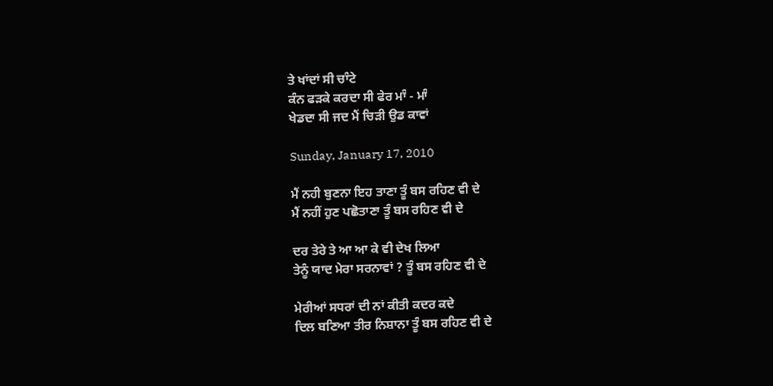ਤੇ ਖਾਂਦਾਂ ਸੀ ਚਾੰਟੇ
ਕੰਨ ਫੜਕੇ ਕਰਦਾ ਸੀ ਫੇਰ ਮਾੰ - ਮਾੰ
ਖੇਡਦਾ ਸੀ ਜਦ ਮੈਂ ਚਿੜੀ ਉਡ ਕਾਵਾਂ

Sunday, January 17, 2010

ਮੈਂ ਨਹੀ ਬੁਣਨਾ ਇਹ ਤਾਣਾ ਤੂੰ ਬਸ ਰਹਿਣ ਵੀ ਦੇ
ਮੈਂ ਨਹੀਂ ਹੁਣ ਪਛੋਤਾਣਾ ਤੂੰ ਬਸ ਰਹਿਣ ਵੀ ਦੇ

ਦਰ ਤੇਰੇ ਤੇ ਆ ਆ ਕੇ ਵੀ ਦੇਖ ਲਿਆ
ਤੇਨੂੰ ਯਾਦ ਮੇਰਾ ਸਰਨਾਵਾਂ ? ਤੂੰ ਬਸ ਰਹਿਣ ਵੀ ਦੇ

ਮੇਰੀਆਂ ਸਧਰਾਂ ਦੀ ਨਾਂ ਕੀਤੀ ਕਦਰ ਕਦੇ
ਦਿਲ ਬਣਿਆ ਤੀਰ ਨਿਸ਼ਾਨਾ ਤੂੰ ਬਸ ਰਹਿਣ ਵੀ ਦੇ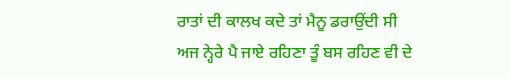ਰਾਤਾਂ ਦੀ ਕਾਲਖ ਕਦੇ ਤਾਂ ਮੈਨੂ ਡਰਾਉਂਦੀ ਸੀ
ਅਜ ਨ੍ਹੇਰੇ ਪੈ ਜਾਏ ਰਹਿਣਾ ਤੂੰ ਬਸ ਰਹਿਣ ਵੀ ਦੇ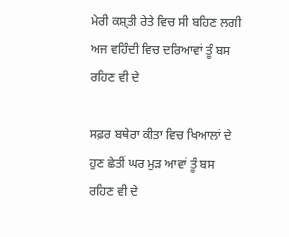ਮੇਰੀ ਕਸ਼੍ਤੀ ਰੇਤੇ ਵਿਚ ਸੀ ਬਹਿਣ ਲਗੀ
ਅਜ ਵਹਿੰਦੀ ਵਿਚ ਦਰਿਆਵਾਂ ਤੂੰ ਬਸ ਰਹਿਣ ਵੀ ਦੇ

ਸਫ਼ਰ ਬਥੇਰਾ ਕੀਤਾ ਵਿਚ ਖਿਆਲਾਂ ਦੇ
ਹੁਣ ਛੇਤੀਂ ਘਰ ਮੁੜ ਆਵਾਂ ਤੂੰ ਬਸ ਰਹਿਣ ਵੀ ਦੇ